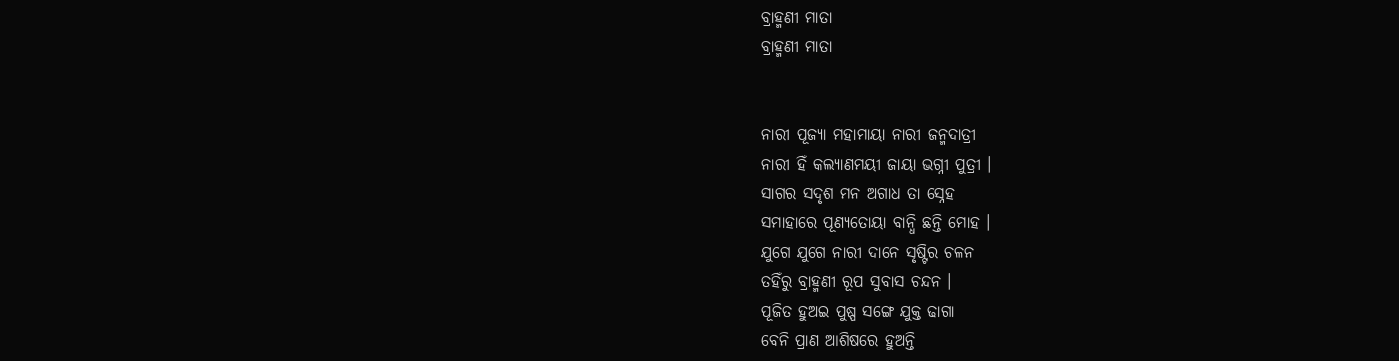ବ୍ରାହ୍ମଣୀ ମାତା
ବ୍ରାହ୍ମଣୀ ମାତା


ନାରୀ ପୂଜ୍ୟା ମହାମାୟା ନାରୀ ଜନ୍ମଦାତ୍ରୀ
ନାରୀ ହିଁ କଲ୍ୟାଣମୟୀ ଜାୟା ଭଗ୍ନୀ ପୁତ୍ରୀ ।
ସାଗର ସଦୃଶ ମନ ଅଗାଧ ତା ସ୍ନେହ
ସମାହାରେ ପୂଣ୍ୟତୋୟା ବାନ୍ଧି ଛନ୍ତି ମୋହ ।
ଯୁଗେ ଯୁଗେ ନାରୀ ଦାନେ ସୃଷ୍ଟିର ଚଳନ
ତହିଁରୁ ବ୍ରାହ୍ମଣୀ ରୂପ ସୁବାସ ଚନ୍ଦନ ।
ପୂଜିତ ହୁଅଇ ପୁଷ୍ପ ସଙ୍ଗେ ଯୁକ୍ତ ଢାଗା
ବେନି ପ୍ରାଣ ଆଶିଷରେ ହୁଅନ୍ତି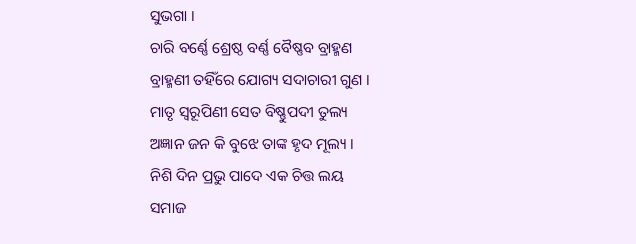ସୁଭଗା ।
ଚାରି ବର୍ଣ୍ଣେ ଶ୍ରେଷ୍ଠ ବର୍ଣ୍ଣ ବୈଷ୍ଣବ ବ୍ରାହ୍ମଣ
ବ୍ରାହ୍ମଣୀ ତହିଁରେ ଯୋଗ୍ୟ ସଦାଚାରୀ ଗୁଣ ।
ମାତୃ ସ୍ଵରୂପିଣୀ ସେତ ବିଷ୍ଣୁପଦୀ ତୁଲ୍ୟ
ଅଜ୍ଞାନ ଜନ କି ବୁଝେ ତାଙ୍କ ହୃଦ ମୂଲ୍ୟ ।
ନିଶି ଦିନ ପ୍ରଭୁ ପାଦେ ଏକ ଚିତ୍ତ ଲୟ
ସମାଜ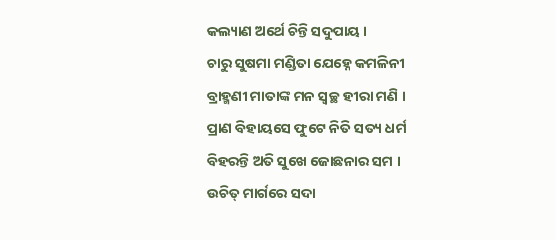କଲ୍ୟାଣ ଅର୍ଥେ ଚିନ୍ତି ସଦୁପାୟ ।
ଚାରୁ ସୁଷମା ମଣ୍ଡିତା ଯେହ୍ନେ କମଳିନୀ
ବ୍ରାହ୍ମଣୀ ମାତାଙ୍କ ମନ ସ୍ଵଚ୍ଛ ହୀରା ମଣି ।
ପ୍ରାଣ ବିହାୟସେ ଫୁଟେ ନିତି ସତ୍ୟ ଧର୍ମ
ବିହରନ୍ତି ଅତି ସୁଖେ ଜୋଛନାର ସମ ।
ଉଚିତ୍ ମାର୍ଗରେ ସଦା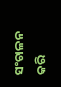ସଂଚାଳନ କରି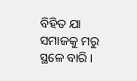ବିହିତ ଯା ସମାଜକୁ ମରୁ ସ୍ଥଳେ ବାରି ।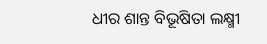ଧୀର ଶାନ୍ତ ବିଭୂଷିତା ଲକ୍ଷ୍ମୀ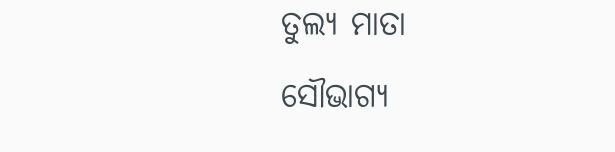ତୁଲ୍ୟ ମାତା
ସୌଭାଗ୍ୟ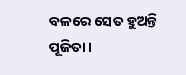ବଳରେ ସେତ ହୁଅନ୍ତି ପୂଜିତା ।